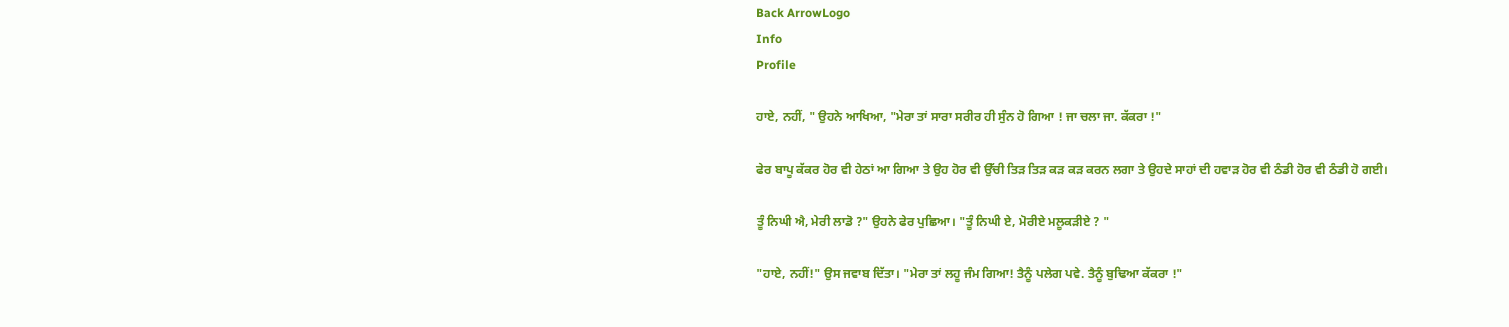Back ArrowLogo
Info
Profile

ਹਾਏ, ਨਹੀਂ, " ਉਹਨੇ ਆਖਿਆ, "ਮੇਰਾ ਤਾਂ ਸਾਰਾ ਸਰੀਰ ਹੀ ਸੁੰਨ ਹੋ ਗਿਆ ! ਜਾ ਚਲਾ ਜਾ. ਕੱਕਰਾ !"

ਫੇਰ ਬਾਪੂ ਕੱਕਰ ਹੋਰ ਵੀ ਹੇਠਾਂ ਆ ਗਿਆ ਤੇ ਉਹ ਹੋਰ ਵੀ ਉੱਚੀ ਤਿੜ ਤਿੜ ਕੜ ਕੜ ਕਰਨ ਲਗਾ ਤੇ ਉਹਦੇ ਸਾਹਾਂ ਦੀ ਹਵਾੜ ਹੋਰ ਵੀ ਠੰਡੀ ਹੋਰ ਵੀ ਠੰਡੀ ਹੋ ਗਈ।

ਤੂੰ ਨਿਘੀ ਐ, ਮੇਰੀ ਲਾਡੋ ?" ਉਹਨੇ ਫੇਰ ਪੁਛਿਆ। "ਤੂੰ ਨਿਘੀ ਏ, ਮੋਰੀਏ ਮਲੂਕੜੀਏ ? "

"ਹਾਏ, ਨਹੀਂ!" ਉਸ ਜਵਾਬ ਦਿੱਤਾ। "ਮੇਰਾ ਤਾਂ ਲਹੂ ਜੰਮ ਗਿਆ! ਤੈਨੂੰ ਪਲੇਗ ਪਵੇ. ਤੈਨੂੰ ਬੁਢਿਆ ਕੱਕਰਾ !"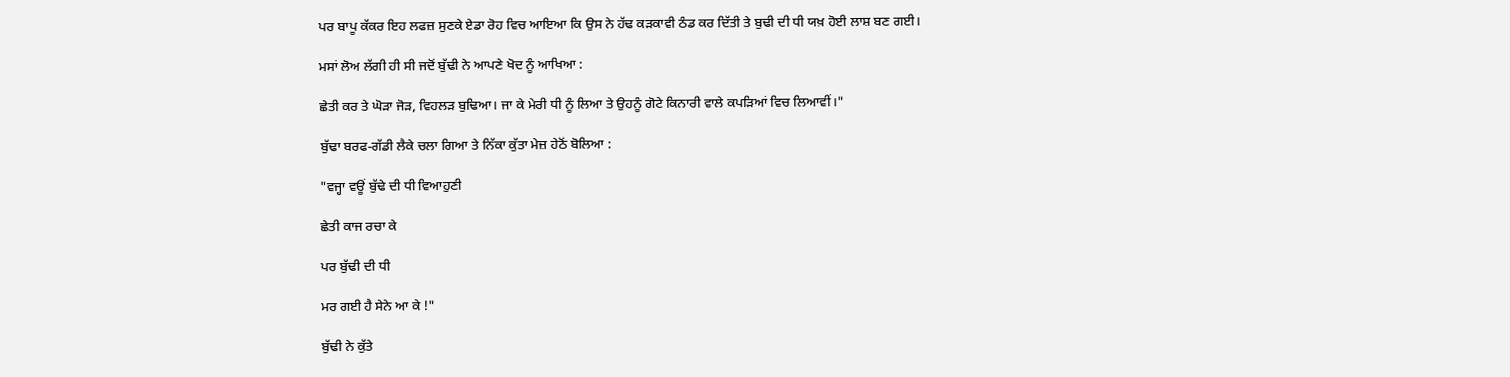ਪਰ ਬਾਪੂ ਕੱਕਰ ਇਹ ਲਫਜ਼ ਸੁਣਕੇ ਏਡਾ ਰੋਹ ਵਿਚ ਆਇਆ ਕਿ ਉਸ ਨੇ ਹੱਢ ਕੜਕਾਵੀ ਠੰਡ ਕਰ ਦਿੱਤੀ ਤੇ ਬੁਢੀ ਦੀ ਧੀ ਯਖ਼ ਹੋਈ ਲਾਸ਼ ਬਣ ਗਈ।

ਮਸਾਂ ਲੋਅ ਲੱਗੀ ਹੀ ਸੀ ਜਦੋਂ ਬੁੱਢੀ ਨੇ ਆਪਣੇ ਖੋਦ ਨੂੰ ਆਖਿਆ :

ਛੇਤੀ ਕਰ ਤੇ ਘੋੜਾ ਜੋੜ, ਵਿਹਲੜ ਬੁਢਿਆ। ਜਾ ਕੇ ਮੇਰੀ ਧੀ ਨੂੰ ਲਿਆ ਤੇ ਉਹਨੂੰ ਗੋਟੇ ਕਿਨਾਰੀ ਵਾਲੇ ਕਪੜਿਆਂ ਵਿਚ ਲਿਆਵੀਂ।"

ਬੁੱਢਾ ਬਰਫ-ਗੱਡੀ ਲੈਕੇ ਚਲਾ ਗਿਆ ਤੇ ਨਿੱਕਾ ਕੁੱਤਾ ਮੇਜ਼ ਹੇਠੋਂ ਬੋਲਿਆ :

"ਵਜ੍ਹਾ ਵਊਂ ਬੁੱਢੇ ਦੀ ਧੀ ਵਿਆਹੁਣੀ

ਛੇਤੀ ਕਾਜ ਰਚਾ ਕੇ

ਪਰ ਬੁੱਢੀ ਦੀ ਧੀ

ਮਰ ਗਈ ਹੈ ਸੇਨੇ ਆ ਕੇ !"

ਬੁੱਢੀ ਨੇ ਕੁੱਤੇ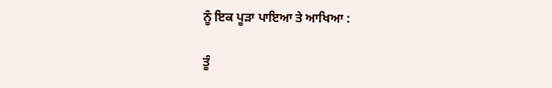ਨੂੰ ਇਕ ਪੂੜਾ ਪਾਇਆ ਤੇ ਆਖਿਆ :

ਤੂੰ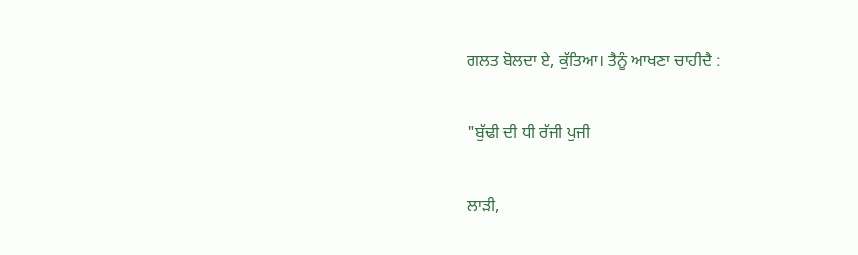ਗਲਤ ਬੋਲਦਾ ਏ, ਕੁੱਤਿਆ। ਤੈਨੂੰ ਆਖਣਾ ਚਾਹੀਦੈ :

"ਬੁੱਢੀ ਦੀ ਧੀ ਰੱਜੀ ਪੁਜੀ

ਲਾੜੀ,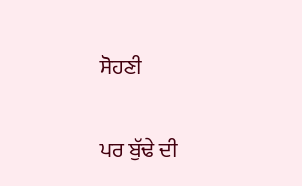ਸੋਹਣੀ

ਪਰ ਬੁੱਢੇ ਦੀ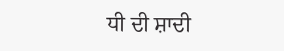ਧੀ ਦੀ ਸ਼ਾਦੀ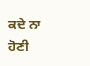ਕਦੇ ਨਾ ਹੋਣੀ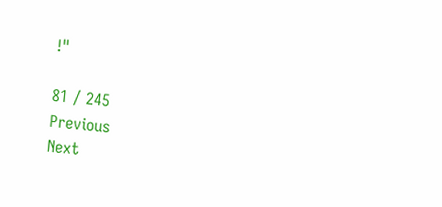!"

81 / 245
Previous
Next